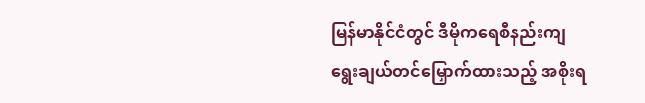မြန်မာနိုင်ငံတွင် ဒီမိုကရေစီနည်းကျ ရွေးချယ်တင်မြှောက်ထားသည့် အစိုးရ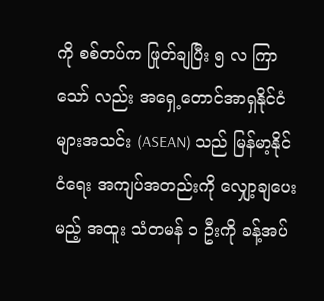ကို စစ်တပ်က ဖြုတ်ချပြီး ၅ လ ကြာသော် လည်း အရှေ့တောင်အာရှနိုင်ငံများအသင်း (ASEAN) သည် မြန်မာ့နိုင်ငံရေး အကျပ်အတည်းကို လျှော့ချပေးမည့် အထူး သံတမန် ၁ ဦးကို ခန့်အပ်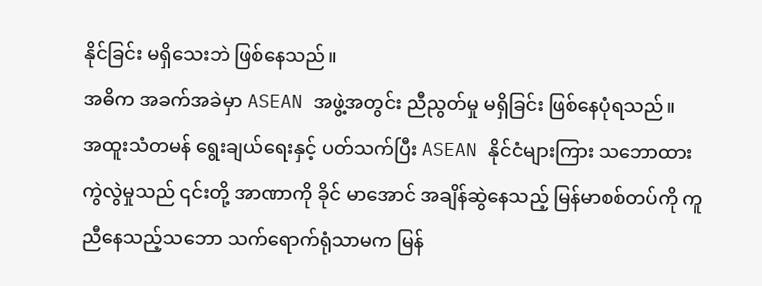နိုင်ခြင်း မရှိသေးဘဲ ဖြစ်နေသည်။
အဓိက အခက်အခဲမှာ ASEAN အဖွဲ့အတွင်း ညီညွတ်မှု မရှိခြင်း ဖြစ်နေပုံရသည်။
အထူးသံတမန် ရွေးချယ်ရေးနှင့် ပတ်သက်ပြီး ASEAN နိုင်ငံများကြား သဘောထား ကွဲလွဲမှုသည် ၎င်းတို့ အာဏာကို ခိုင် မာအောင် အချိန်ဆွဲနေသည့် မြန်မာစစ်တပ်ကို ကူညီနေသည့်သဘော သက်ရောက်ရုံသာမက မြန်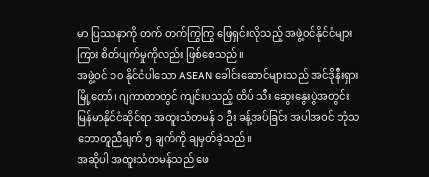မာ ပြဿနာကို တက် တက်ကြွကြွ ဖြေရှင်းလိုသည့် အဖွဲ့ဝင်နိုင်ငံများကြား စိတ်ပျက်မှုကိုလည်း ဖြစ်စေသည်။
အဖွဲ့ဝင် ၁၀ နိုင်ငံပါသော ASEAN ခေါင်းဆောင်များသည် အင်ဒိုနီးရှားမြို့တော်၊ ဂျကာတာတွင် ကျင်းပသည့် ထိပ် သီး ဆွေးနွေးပွဲအတွင်း မြန်မာနိုင်ငံဆိုင်ရာ အထူးသံတမန် ၁ ဦး ခန့်အပ်ခြင်း အပါအဝင် ဘုံသဘောတူညီချက် ၅ ချက်ကို ချမှတ်ခဲ့သည်။
အဆိုပါ အထူးသံတမန်သည် ဖေ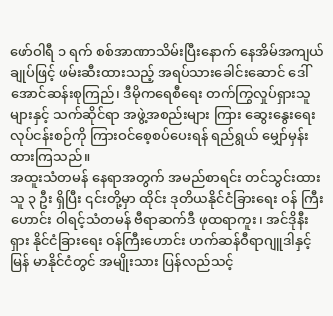ဖော်ဝါရီ ၁ ရက် စစ်အာဏာသိမ်းပြီးနောက် နေအိမ်အကျယ်ချုပ်ဖြင့် ဖမ်းဆီးထားသည့် အရပ်သားခေါင်းဆောင် ဒေါ်အောင်ဆန်းစုကြည်၊ ဒီမိုကရေစီရေး တက်ကြွလှုပ်ရှားသူများနှင့် သက်ဆိုင်ရာ အဖွဲ့အစည်းများ ကြား ဆွေးနွေးရေးလုပ်ငန်းစဉ်ကို ကြားဝင်စေ့စပ်ပေးရန် ရည်ရွယ် မျှော်မှန်းထားကြသည်။
အထူးသံတမန် နေရာအတွက် အမည်စာရင်း တင်သွင်းထားသူ ၃ ဦး ရှိပြီး ၎င်းတို့မှာ ထိုင်း ဒုတိယနိုင်ငံခြားရေး ဝန် ကြီးဟောင်း ဝါရင့်သံတမန် ဗီရာဆက်ဒီ ဖုထရာကူး၊ အင်ဒိုနီးရှား နိုင်ငံခြားရေး ဝန်ကြီးဟောင်း ဟက်ဆန်ဝီရာဂျူဒါနှင့် မြန် မာနိုင်ငံတွင် အမျိုးသား ပြန်လည်သင့်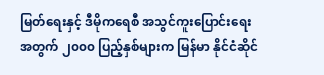မြတ်ရေးနှင့် ဒီမိုကရေစီ အသွင်ကူးပြောင်းရေးအတွက် ၂၀၀၀ ပြည့်နှစ်များက မြန်မာ နိုင်ငံဆိုင်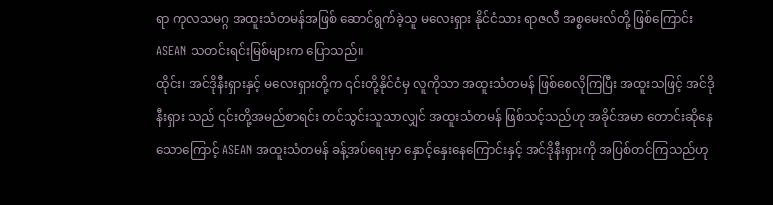ရာ ကုလသမဂ္ဂ အထူးသံတမန်အဖြစ် ဆောင်ရွက်ခဲ့သူ မလေးရှား နိုင်ငံသား ရာဇလီ အစ္စမေးလ်တို့ ဖြစ်ကြောင်း ASEAN သတင်းရင်းမြစ်များက ပြောသည်။
ထိုင်း၊ အင်ဒိုနီးရှားနှင့် မလေးရှားတို့က ၎င်းတို့နိုင်ငံမှ လူကိုသာ အထူးသံတမန် ဖြစ်စေလိုကြပြီး အထူးသဖြင့် အင်ဒိုနီးရှား သည် ၎င်းတို့အမည်စာရင်း တင်သွင်းသူသာလျှင် အထူးသံတမန် ဖြစ်သင့်သည်ဟု အခိုင်အမာ တောင်းဆိုနေသောကြောင့် ASEAN အထူးသံတမန် ခန့်အပ်ရေးမှာ နှောင့်နှေးနေကြောင်းနှင့် အင်ဒိုနီးရှားကို အပြစ်တင်ကြသည်ဟု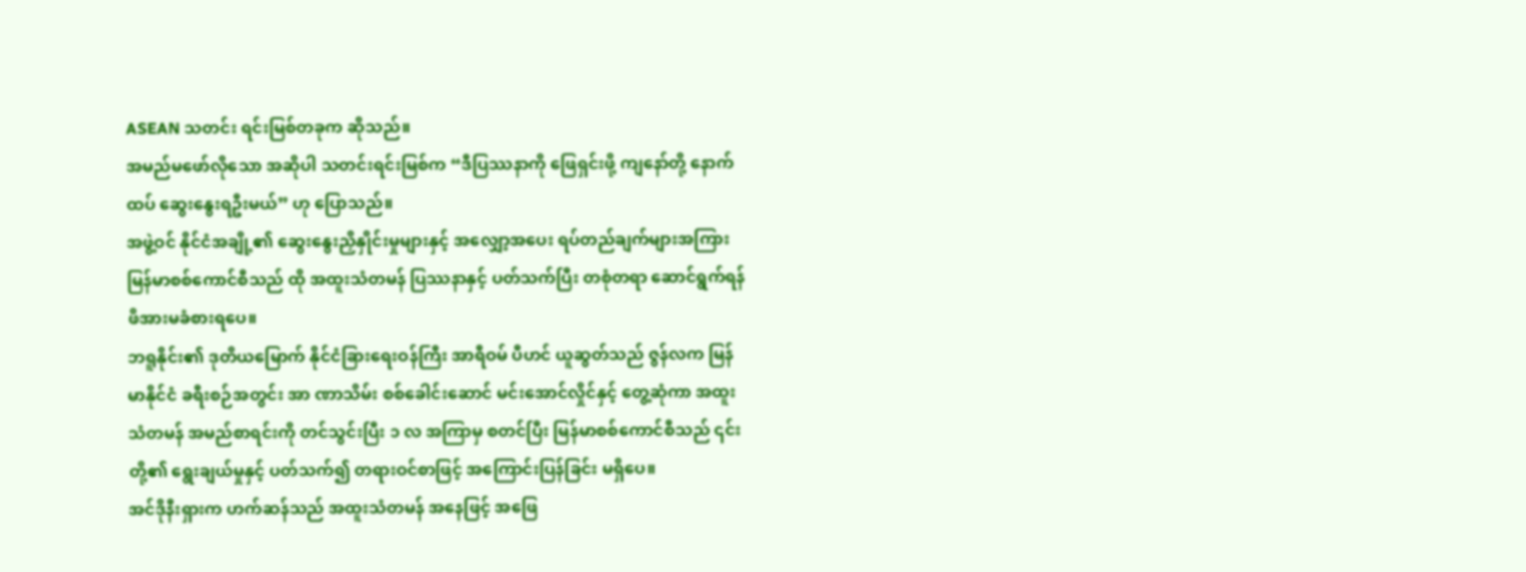ASEAN သတင်း ရင်းမြစ်တခုက ဆိုသည်။
အမည်မဖော်လိုသော အဆိုပါ သတင်းရင်းမြစ်က “ဒီပြဿနာကို ဖြေရှင်းဖို့ ကျနော်တို့ နောက်ထပ် ဆွေးနွေးရဦးမယ်” ဟု ပြောသည်။
အဖွဲ့ဝင် နိုင်ငံအချို့၏ ဆွေးနွေးညှိနှိုင်းမှုများနှင့် အလျှော့အပေး ရပ်တည်ချက်များအကြား မြန်မာစစ်ကောင်စီသည် ထို အထူးသံတမန် ပြဿနာနှင့် ပတ်သက်ပြီး တစုံတရာ ဆောင်ရွက်ရန် ဖိအားမခံစားရပေ။
ဘရူနိုင်း၏ ဒုတိယမြောက် နိုင်ငံခြားရေးဝန်ကြီး အာရီဝမ် ပီဟင် ယူဆွတ်သည် ဇွန်လက မြန်မာနိုင်ငံ ခရီးစဉ်အတွင်း အာ ဏာသိမ်း စစ်ခေါင်းဆောင် မင်းအောင်လှိုင်နှင့် တွေ့ဆုံကာ အထူးသံတမန် အမည်စာရင်းကို တင်သွင်းပြီး ၁ လ အကြာမှ စတင်ပြီး မြန်မာစစ်ကောင်စီသည် ၎င်းတို့၏ ရွေးချယ်မှုနှင့် ပတ်သက်၍ တရားဝင်စာဖြင့် အကြောင်းပြန်ခြင်း မရှိပေ။
အင်ဒိုနီးရှားက ဟက်ဆန်သည် အထူးသံတမန် အနေဖြင့် အဖြေ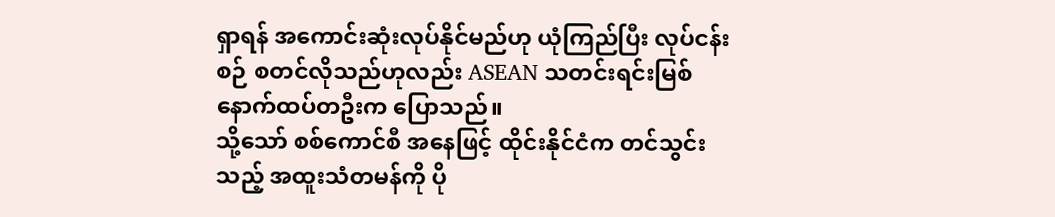ရှာရန် အကောင်းဆုံးလုပ်နိုင်မည်ဟု ယုံကြည်ပြီး လုပ်ငန်း စဉ် စတင်လိုသည်ဟုလည်း ASEAN သတင်းရင်းမြစ် နောက်ထပ်တဦးက ပြောသည်။
သို့သော် စစ်ကောင်စီ အနေဖြင့် ထိုင်းနိုင်ငံက တင်သွင်းသည့် အထူးသံတမန်ကို ပို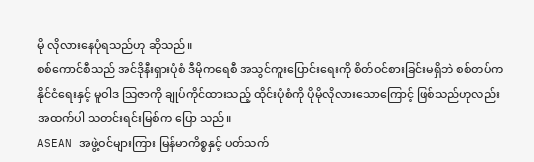မို လိုလားနေပုံရသည်ဟု ဆိုသည်။
စစ်ကောင်စီသည် အင်ဒိုနီးရှားပုံစံ ဒီမိုကရေစီ အသွင်ကူးပြောင်းရေးကို စိတ်ဝင်စားခြင်းမရှိဘဲ စစ်တပ်က နိုင်ငံရေးနှင့် မူဝါဒ သြဇာကို ချုပ်ကိုင်ထားသည့် ထိုင်းပုံစံကို ပိုမိုလိုလားသောကြောင့် ဖြစ်သည်ဟုလည်း အထက်ပါ သတင်းရင်းမြစ်က ပြော သည်။
ASEAN အဖွဲ့ဝင်များကြား မြန်မာကိစ္စနှင့် ပတ်သက်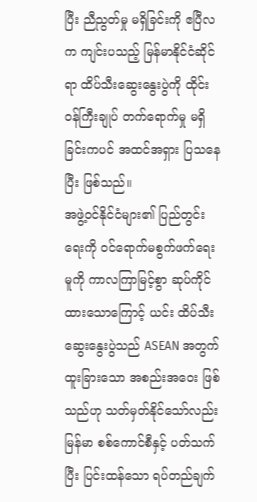ပြီး ညီညွတ်မှု မရှိခြင်းကို ဧပြီလက ကျင်းပသည့် မြန်မာနိုင်ငံဆိုင်ရာ ထိပ်သီးဆွေးနွေးပွဲကို ထိုင်းဝန်ကြီးချုပ် တက်ရောက်မှု မရှိခြင်းကပင် အထင်အရှား ပြသနေပြီး ဖြစ်သည်။
အဖွဲ့ဝင်နိုင်ငံများ၏ ပြည်တွင်းရေးကို ဝင်ရောက်မစွက်ဖက်ရေးမူကို ကာလကြာမြင့်စွာ ဆုပ်ကိုင်ထားသောကြောင့် ယင်း ထိပ်သီးဆွေးနွေးပွဲသည် ASEAN အတွက် ထူးခြားသော အစည်းအဝေး ဖြစ်သည်ဟု သတ်မှတ်နိုင်သော်လည်း မြန်မာ စစ်ကောင်စီနှင့် ပတ်သက်ပြီး ပြင်းထန်သော ရပ်တည်ချက်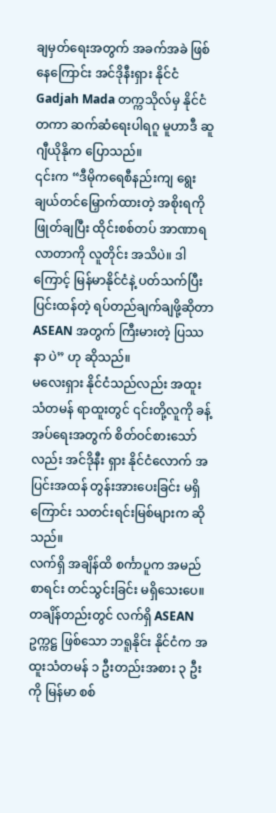ချမှတ်ရေးအတွက် အခက်အခဲ ဖြစ်နေကြောင်း အင်ဒိုနီးရှား နိုင်ငံ Gadjah Mada တက္ကသိုလ်မှ နိုင်ငံတကာ ဆက်ဆံရေးပါရဂူ မူဟာဒီ ဆူဂျီယိုနိုက ပြောသည်။
၎င်းက “ဒီမိုကရေစီနည်းကျ ရွေးချယ်တင်မြှောက်ထားတဲ့ အစိုးရကို ဖြုတ်ချပြီး ထိုင်းစစ်တပ် အာဏာရလာတာကို လူတိုင်း အသိပဲ။ ဒါကြောင့် မြန်မာနိုင်ငံနဲ့ ပတ်သက်ပြီး ပြင်းထန်တဲ့ ရပ်တည်ချက်ချဖို့ဆိုတာ ASEAN အတွက် ကြီးမားတဲ့ ပြဿနာ ပဲ” ဟု ဆိုသည်။
မလေးရှား နိုင်ငံသည်လည်း အထူးသံတမန် ရာထူးတွင် ၎င်းတို့လူကို ခန့်အပ်ရေးအတွက် စိတ်ဝင်စားသော်လည်း အင်ဒိုနီး ရှား နိုင်ငံလောက် အပြင်းအထန် တွန်းအားပေးခြင်း မရှိကြောင်း သတင်းရင်းမြစ်များက ဆိုသည်။
လက်ရှိ အချိန်ထိ စင်္ကာပူက အမည်စာရင်း တင်သွင်းခြင်း မရှိသေးပေ။
တချိန်တည်းတွင် လက်ရှိ ASEAN ဥက္ကဋ္ဌ ဖြစ်သော ဘရူနိုင်း နိုင်ငံက အထူးသံတမန် ၁ ဦးတည်းအစား ၃ ဦးကို မြန်မာ စစ်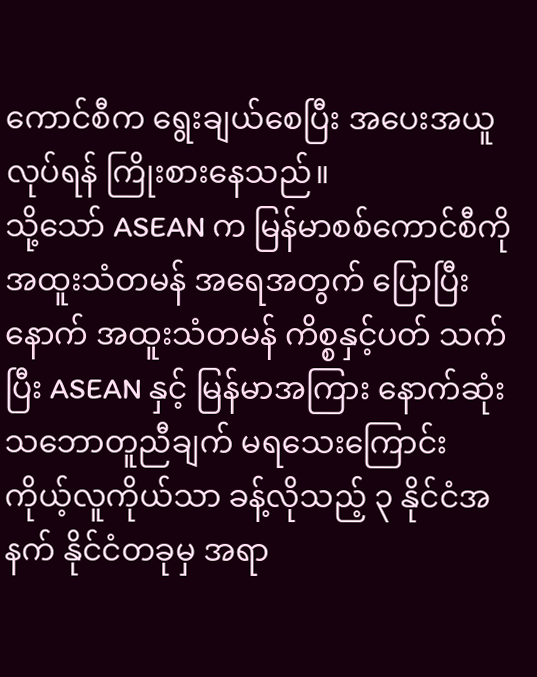ကောင်စီက ရွေးချယ်စေပြီး အပေးအယူလုပ်ရန် ကြိုးစားနေသည်။
သို့သော် ASEAN က မြန်မာစစ်ကောင်စီကို အထူးသံတမန် အရေအတွက် ပြောပြီးနောက် အထူးသံတမန် ကိစ္စနှင့်ပတ် သက်ပြီး ASEAN နှင့် မြန်မာအကြား နောက်ဆုံး သဘောတူညီချက် မရသေးကြောင်း ကိုယ့်လူကိုယ်သာ ခန့်လိုသည့် ၃ နိုင်ငံအနက် နိုင်ငံတခုမှ အရာ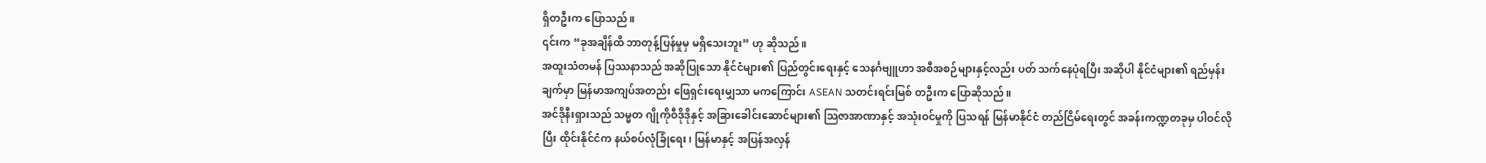ရှိတဦးက ပြောသည်။
၎င်းက “ခုအချိန်ထိ ဘာတုန့်ပြန်မှုမှ မရှိသေးဘူး” ဟု ဆိုသည်။
အထူးသံတမန် ပြဿနာသည် အဆိုပြုသော နိုင်ငံများ၏ ပြည်တွင်းရေးနှင့် သေနင်္ဂဗျူဟာ အစီအစဉ်များနှင့်လည်း ပတ် သက်နေပုံရပြီး အဆိုပါ နိုင်ငံများ၏ ရည်မှန်းချက်မှာ မြန်မာအကျပ်အတည်း ဖြေရှင်းရေးမျှသာ မကကြောင်း ASEAN သတင်းရင်းမြစ် တဦးက ပြောဆိုသည်။
အင်ဒိုနီးရှားသည် သမ္မတ ဂျိုကိုဝီဒိုဒိုနှင့် အခြားခေါင်းဆောင်များ၏ သြဇာအာဏာနှင့် အသုံးဝင်မှုကို ပြသရန် မြန်မာနိုင်ငံ တည်ငြိမ်ရေးတွင် အခန်းကဏ္ဍတခုမှ ပါဝင်လိုပြီး ထိုင်းနိုင်ငံက နယ်စပ်လုံခြုံရေး၊ မြန်မာနှင့် အပြန်အလှန်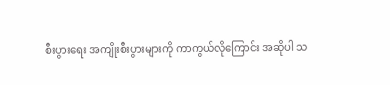စီးပွားရေး အကျိုးစီးပွားများကို ကာကွယ်လိုကြောင်း အဆိုပါ သ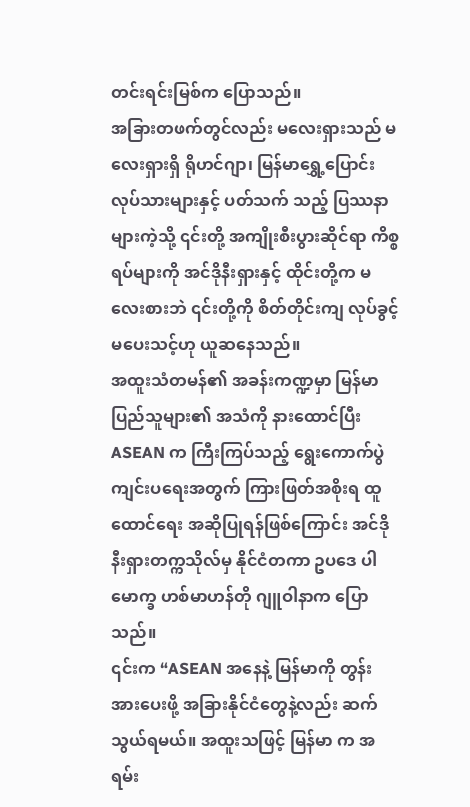တင်းရင်းမြစ်က ပြောသည်။
အခြားတဖက်တွင်လည်း မလေးရှားသည် မလေးရှားရှိ ရိုဟင်ဂျာ၊ မြန်မာရွှေ့ပြောင်း လုပ်သားများနှင့် ပတ်သက် သည့် ပြဿနာများကဲ့သို့ ၎င်းတို့ အကျိုးစီးပွားဆိုင်ရာ ကိစ္စရပ်များကို အင်ဒိုနီးရှားနှင့် ထိုင်းတို့က မလေးစားဘဲ ၎င်းတို့ကို စိတ်တိုင်းကျ လုပ်ခွင့်မပေးသင့်ဟု ယူဆနေသည်။
အထူးသံတမန်၏ အခန်းကဏ္ဍမှာ မြန်မာပြည်သူများ၏ အသံကို နားထောင်ပြီး ASEAN က ကြီးကြပ်သည့် ရွေးကောက်ပွဲ ကျင်းပရေးအတွက် ကြားဖြတ်အစိုးရ ထူထောင်ရေး အဆိုပြုရန်ဖြစ်ကြောင်း အင်ဒိုနီးရှားတက္ကသိုလ်မှ နိုင်ငံတကာ ဥပဒေ ပါမောက္ခ ဟစ်မာဟန်တို ဂျူဝါနာက ပြောသည်။
၎င်းက “ASEAN အနေနဲ့ မြန်မာကို တွန်းအားပေးဖို့ အခြားနိုင်ငံတွေနဲ့လည်း ဆက်သွယ်ရမယ်။ အထူးသဖြင့် မြန်မာ က အရမ်း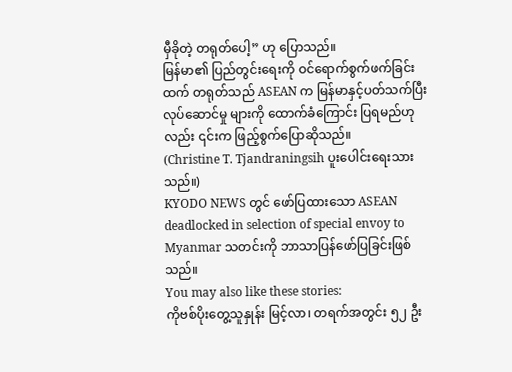မှီခိုတဲ့ တရုတ်ပေါ့” ဟု ပြောသည်။
မြန်မာ၏ ပြည်တွင်းရေးကို ဝင်ရောက်စွက်ဖက်ခြင်းထက် တရုတ်သည် ASEAN က မြန်မာနှင့်ပတ်သက်ပြီး လုပ်ဆောင်မှု များကို ထောက်ခံကြောင်း ပြရမည်ဟုလည်း ၎င်းက ဖြည့်စွက်ပြောဆိုသည်။
(Christine T. Tjandraningsih ပူးပေါင်းရေးသားသည်။)
KYODO NEWS တွင် ဖော်ပြထားသော ASEAN deadlocked in selection of special envoy to Myanmar သတင်းကို ဘာသာပြန်ဖော်ပြခြင်းဖြစ်သည်။
You may also like these stories:
ကိုဗစ်ပိုးတွေ့သူနှုန်း မြင့်လာ၊ တရက်အတွင်း ၅၂ ဦး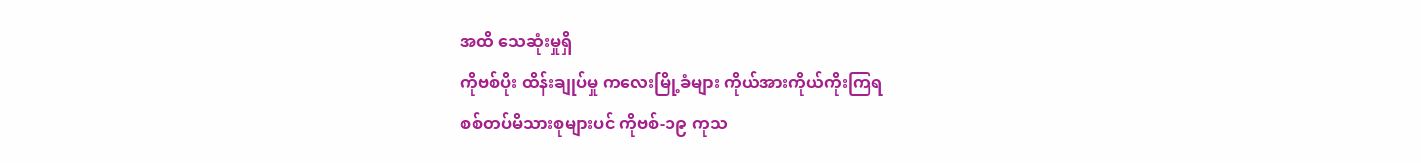အထိ သေဆုံးမှုရှိ
ကိုဗစ်ပိုး ထိန်းချုပ်မှု ကလေးမြို့ခံများ ကိုယ်အားကိုယ်ကိုးကြရ
စစ်တပ်မိသားစုများပင် ကိုဗစ်-၁၉ ကုသ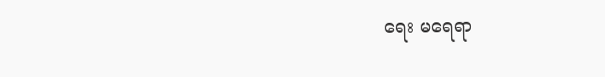ရေး မရေရာ